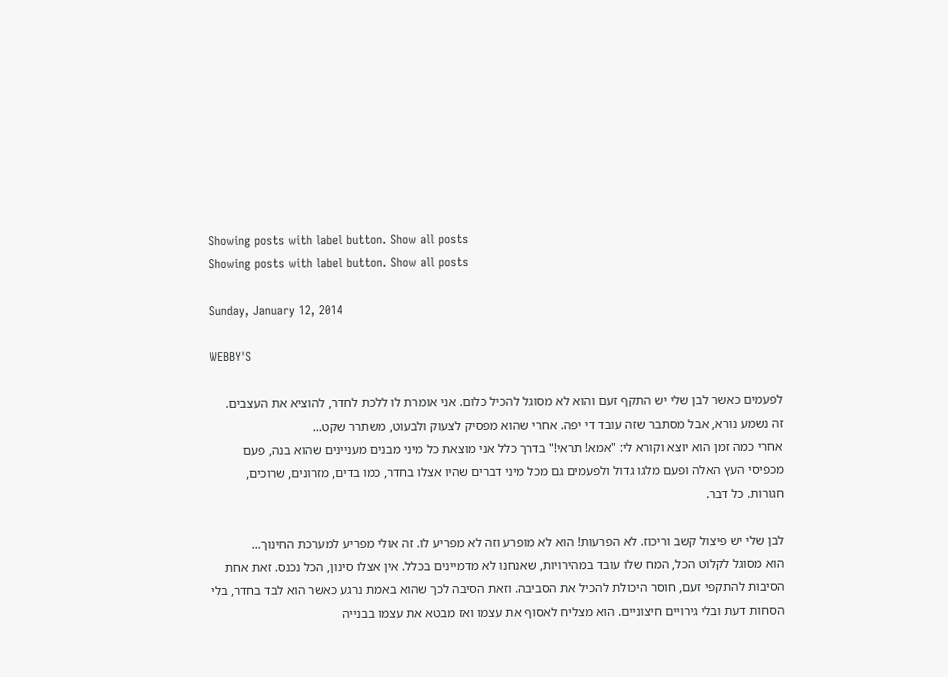Showing posts with label button. Show all posts
Showing posts with label button. Show all posts

Sunday, January 12, 2014

WEBBY'S

לפעמים כאשר לבן שלי יש התקף זעם והוא לא מסוגל להכיל כלום. אני אומרת לו ללכת לחדר, להוציא את העצבים.
זה נשמע נורא, אבל מסתבר שזה עובד די יפה. אחרי שהוא מפסיק לצעוק ולבעוט, משתרר שקט...
אחרי כמה זמן הוא יוצא וקורא לי: "אמא! תראי!" בדרך כלל אני מוצאת כל מיני מבנים מעניינים שהוא בנה, פעם מכפיסי העץ האלה ופעם מלגו גדול ולפעמים גם מכל מיני דברים שהיו אצלו בחדר, כמו בדים, מזרונים, שרוכים, חגורות. כל דבר.

לבן שלי יש פיצול קשב וריכוז. לא הפרעות! הוא לא מופרע וזה לא מפריע לו. זה אולי מפריע למערכת החינוך...
הוא מסוגל לקלוט הכל, המח שלו עובד במהירויות, שאנחנו לא מדמיינים בכלל. אין אצלו סינון, הכל נכנס. זאת אחת הסיבות להתקפי זעם, חוסר היכולת להכיל את הסביבה. וזאת הסיבה לכך שהוא באמת נרגע כאשר הוא לבד בחדר, בלי הסחות דעת ובלי גירויים חיצוניים. הוא מצליח לאסוף את עצמו ואז מבטא את עצמו בבנייה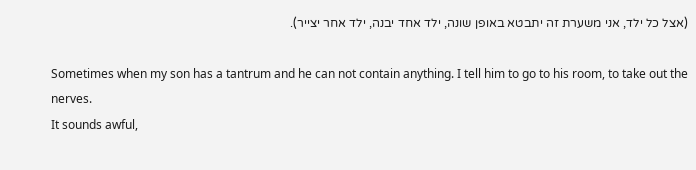(אצל כל ילד, אני משערת זה יתבטא באופן שונה, ילד אחד יבנה, ילד אחר יצייר).

Sometimes when my son has a tantrum and he can not contain anything. I tell him to go to his room, to take out the nerves.
It sounds awful,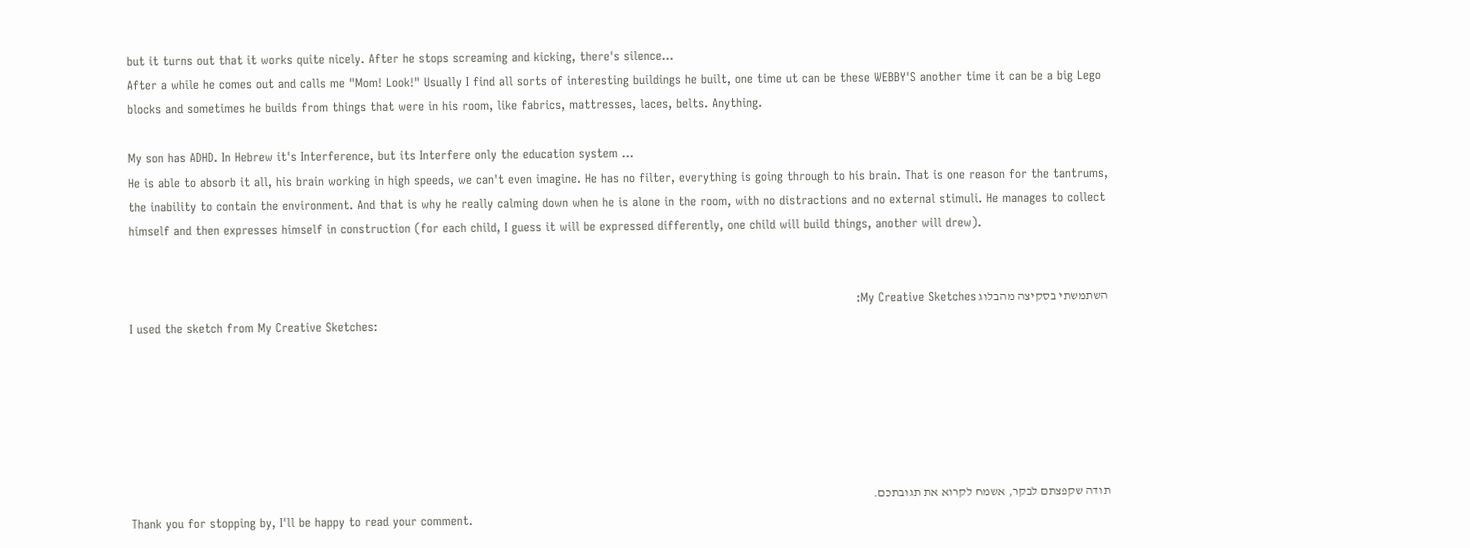but it turns out that it works quite nicely. After he stops screaming and kicking, there's silence...
After a while he comes out and calls me "Mom! Look!" Usually I find all sorts of interesting buildings he built, one time ut can be these WEBBY'S another time it can be a big Lego blocks and sometimes he builds from things that were in his room, like fabrics, mattresses, laces, belts. Anything.

My son has ADHD. In Hebrew it's Interference, but its Interfere only the education system ...
He is able to absorb it all, his brain working in high speeds, we can't even imagine. He has no filter, everything is going through to his brain. That is one reason for the tantrums, the inability to contain the environment. And that is why he really calming down when he is alone in the room, with no distractions and no external stimuli. He manages to collect himself and then expresses himself in construction (for each child, I guess it will be expressed differently, one child will build things, another will drew).


השתמשתי בסקיצה מהבלוג My Creative Sketches:
I used the sketch from My Creative Sketches:






תודה שקפצתם לבקר, אשמח לקרוא את תגובתכם.
Thank you for stopping by, I'll be happy to read your comment.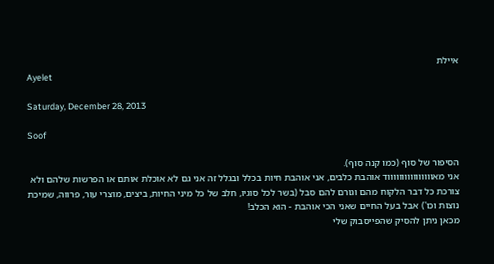איילת
Ayelet

Saturday, December 28, 2013

Soof

הסיפור של סוף (כמו קנה סוף).
אני מאווווווווווווווווד אוהבת כלבים, אני אוהבת חיות בכלל ובגלל זה אני גם לא אוכלת אותם או הפרשות שלהם ולא צורכת כל דבר הלקוח מהם וגורם להם סבל (בשר לכל סוגיו, חלב של כל מיני החיות, ביצים, מוצרי עור, פרווה, שמיכת נוצות וכו') אבל בעל החיים שאני הכי אוהבת - הוא הכלב!
מכאן ניתן להסיק שהפייסבוק שלי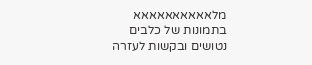מלאאאאאאאאאא בתמונות של כלבים נטושים ובקשות לעזרה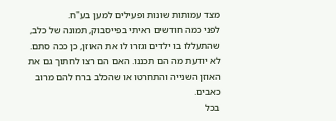מצד עמותות שונות ופעילים למען בע"ח.
לפני כמה חודשים ראיתי בפייסבוק, תמונה של כלב, שהתעללו בו ילדים וגזרו לו את האוזן, כן ככה סתם.
לא יודעת מה הם תכננו. האם הם רצו לחתוך גם את האוזן השנייה והתחרטו או שהכלב ברח להם מרוב כאבים.
בכל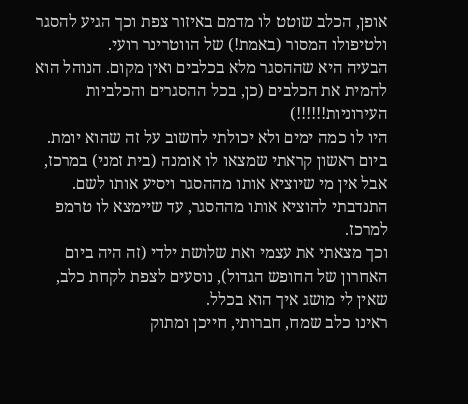אופן, הכלב שוטט לו מדמם באיזור צפת וכך הגיע להסגר ולטיפולו המסור (באמת!) של הווטרינר רועי.
הבעיה היא שההסגר מלא בכלבים ואין מקום. הנוהל הוא להמית את הכלבים (כן, בכל ההסגרים והכלביות העירוניות!!!!!!)
היו לו כמה ימים ולא יכולתי לחשוב על זה שהוא יומת.
ביום ראשון קראתי שמצאו לו אומנה (בית זמני) במרכז, אבל אין מי שיוציא אותו מההסגר ויסיע אותו לשם.
התנדבתי להוציא אותו מההסגר, עד שיימצא לו טרמפ למרכז.
וכך מצאתי את עצמי ואת שלושת ילדי (זה היה ביום האחרון של החופש הגדול), נוסעים לצפת לקחת כלב, שאין לי מושג איך הוא בכלל.
ראינו כלב שמח, חברותי, חייכן ומתוק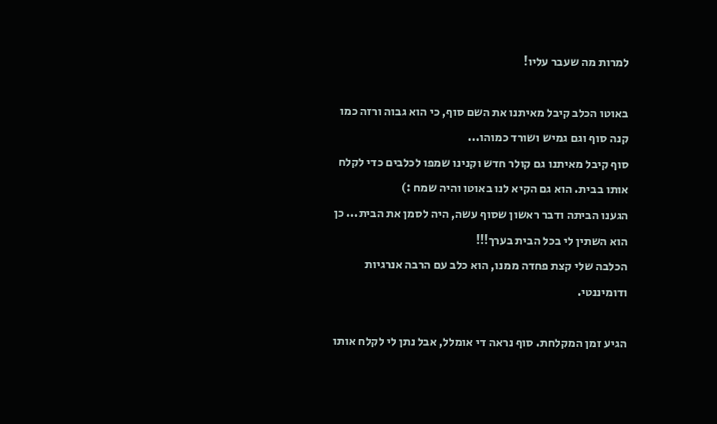למרות מה שעבר עליו!

באוטו הכלב קיבל מאיתנו את השם סוף, כי הוא גבוה ורזה כמו קנה סוף וגם גמיש ושורד כמוהו...
סוף קיבל מאיתנו גם קולר חדש וקנינו שמפו לכלבים כדי לקלח אותו בבית. הוא גם הקיא לנו באוטו והיה שמח :)
הגענו הביתה ודבר ראשון שסוף עשה, היה לסמן את הבית... כן הוא השתין לי בכל הבית בערך!!!
הכלבה שלי קצת פחדה ממנו, הוא כלב עם הרבה אנרגיות ודומיננטי.

הגיע זמן המקלחת. סוף נראה די אומלל, אבל נתן לי לקלח אותו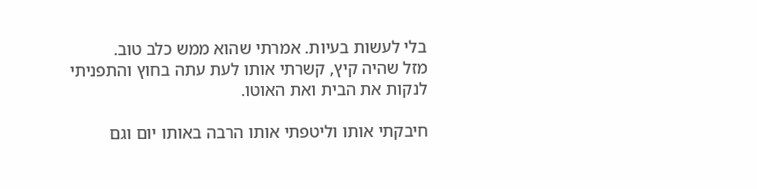בלי לעשות בעיות. אמרתי שהוא ממש כלב טוב.
מזל שהיה קיץ, קשרתי אותו לעת עתה בחוץ והתפניתי לנקות את הבית ואת האוטו.

חיבקתי אותו וליטפתי אותו הרבה באותו יום וגם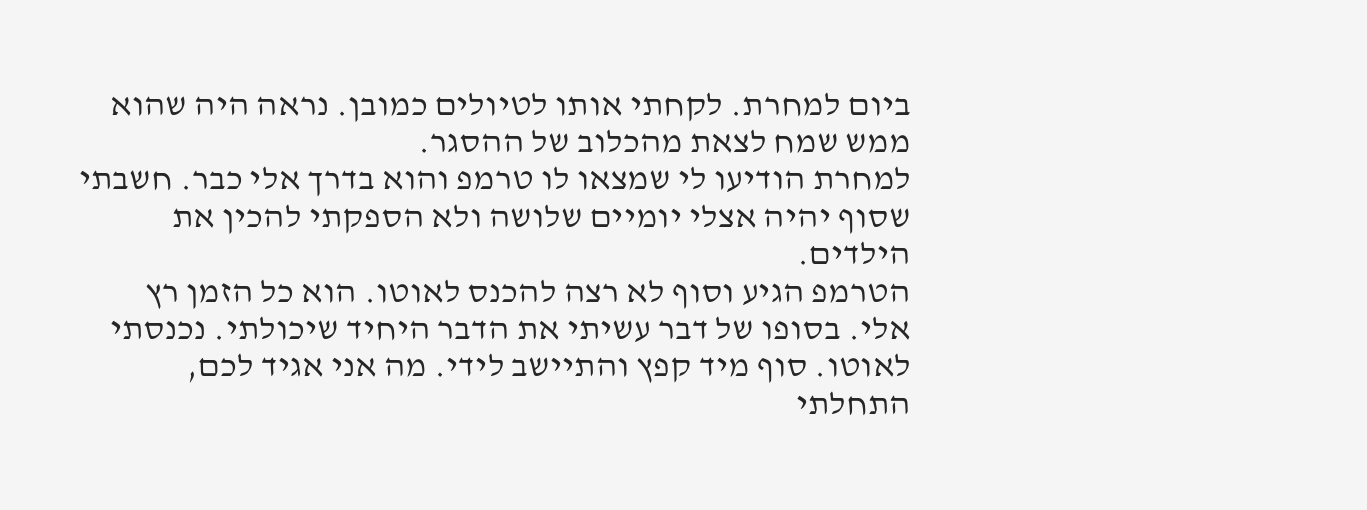ביום למחרת. לקחתי אותו לטיולים כמובן. נראה היה שהוא ממש שמח לצאת מהכלוב של ההסגר.
למחרת הודיעו לי שמצאו לו טרמפ והוא בדרך אלי כבר. חשבתי שסוף יהיה אצלי יומיים שלושה ולא הספקתי להכין את הילדים.
הטרמפ הגיע וסוף לא רצה להכנס לאוטו. הוא כל הזמן רץ אלי. בסופו של דבר עשיתי את הדבר היחיד שיכולתי. נכנסתי לאוטו. סוף מיד קפץ והתיישב לידי. מה אני אגיד לכם, התחלתי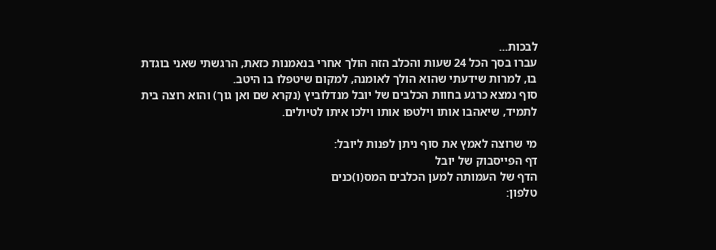לבכות...
עברו בסך הכל 24 שעות והכלב הזה הולך אחרי בנאמנות כזאת, הרגשתי שאני בוגדת בו, למרות שידעתי שהוא הולך לאומנה, למקום שיטפלו בו היטב.
סוף נמצא כרגע בחוות הכלבים של יובל מנדלוביץ (נקרא שם ואן גוך) והוא רוצה בית לתמיד, שיאהבו אותו וילטפו אותו וילכו איתו לטיולים.

מי שרוצה לאמץ את סוף ניתן לפנות ליובל:
דף הפייסבוק של יובל
הדף של העמותה למען הכלבים המס(ו)כנים
טלפון: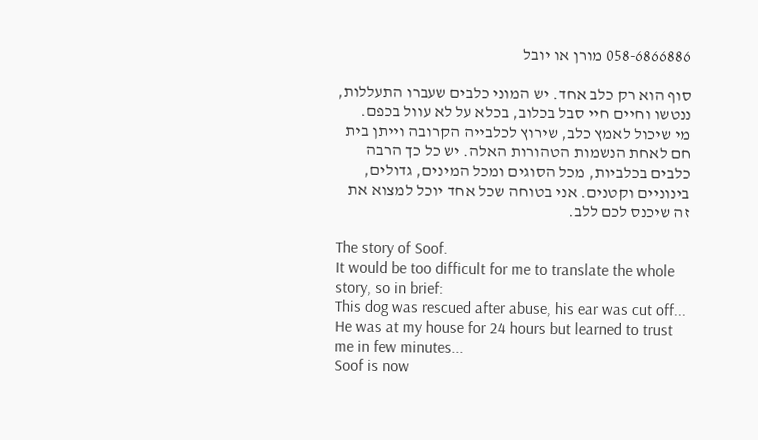058-6866886 מורן או יובל

סוף הוא רק כלב אחד. יש המוני כלבים שעברו התעללות, ננטשו וחיים חיי סבל בכלוב, בכלא על לא עוול בכפם.
מי שיכול לאמץ כלב, שירוץ לכלבייה הקרובה וייתן בית חם לאחת הנשמות הטהורות האלה. יש כל כך הרבה כלבים בכלביות, מכל הסוגים ומכל המינים, גדולים, בינוניים וקטנים. אני בטוחה שכל אחד יוכל למצוא את זה שיכנס לכם ללב.

The story of Soof.
It would be too difficult for me to translate the whole story, so in brief:
This dog was rescued after abuse, his ear was cut off...
He was at my house for 24 hours but learned to trust me in few minutes...
Soof is now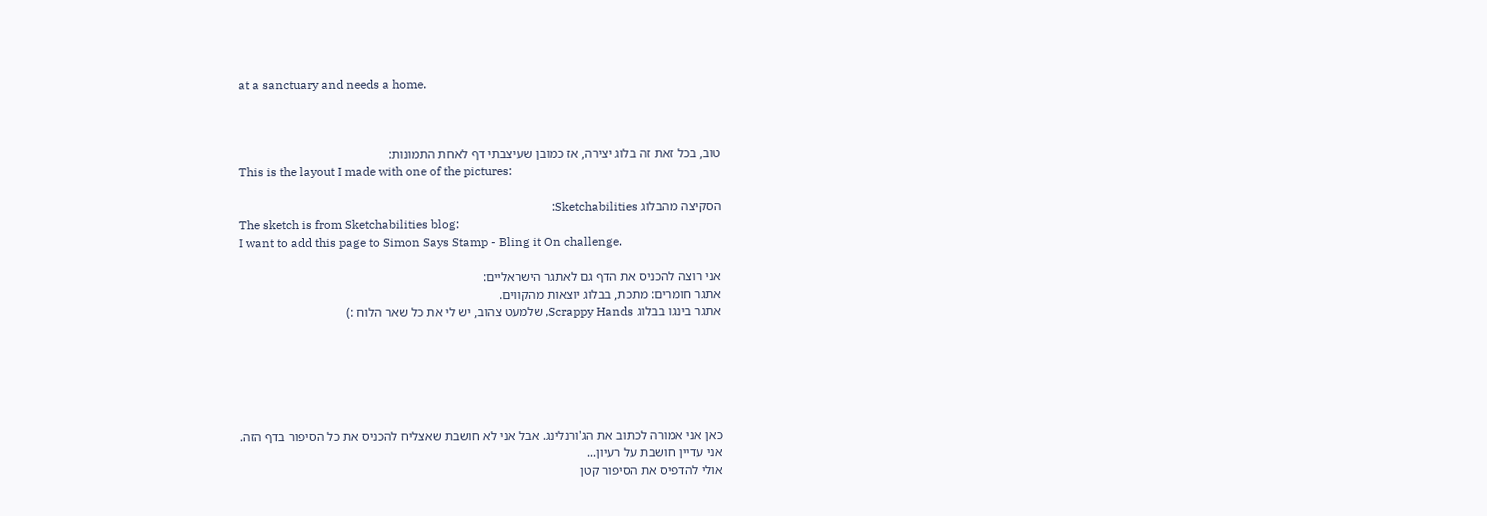at a sanctuary and needs a home.



טוב, בכל זאת זה בלוג יצירה, אז כמובן שעיצבתי דף לאחת התמונות:
This is the layout I made with one of the pictures:

הסקיצה מהבלוג Sketchabilities:
The sketch is from Sketchabilities blog:
I want to add this page to Simon Says Stamp - Bling it On challenge.

אני רוצה להכניס את הדף גם לאתגר הישראליים:
אתגר חומרים: מתכת, בבלוג יוצאות מהקווים.
אתגר בינגו בבלוג Scrappy Hands, שלמעט צהוב, יש לי את כל שאר הלוח :)






כאן אני אמורה לכתוב את הג'ורנלינג. אבל אני לא חושבת שאצליח להכניס את כל הסיפור בדף הזה.
אני עדיין חושבת על רעיון...
אולי להדפיס את הסיפור קטן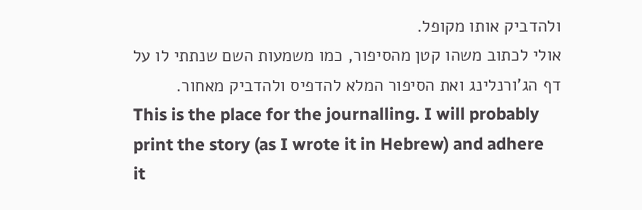ולהדביק אותו מקופל.
אולי לכתוב משהו קטן מהסיפור, כמו משמעות השם שנתתי לו על דף הג'ורנלינג ואת הסיפור המלא להדפיס ולהדביק מאחור.
This is the place for the journalling. I will probably print the story (as I wrote it in Hebrew) and adhere it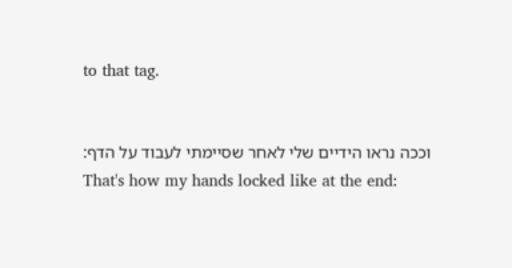to that tag.


וככה נראו הידיים שלי לאחר שסיימתי לעבוד על הדף:
That's how my hands locked like at the end: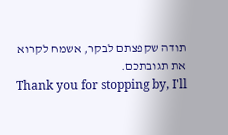תודה שקפצתם לבקר, אשמח לקרוא את תגובתכם.
Thank you for stopping by, I'll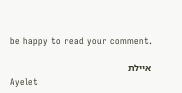be happy to read your comment.

איילת
Ayelet